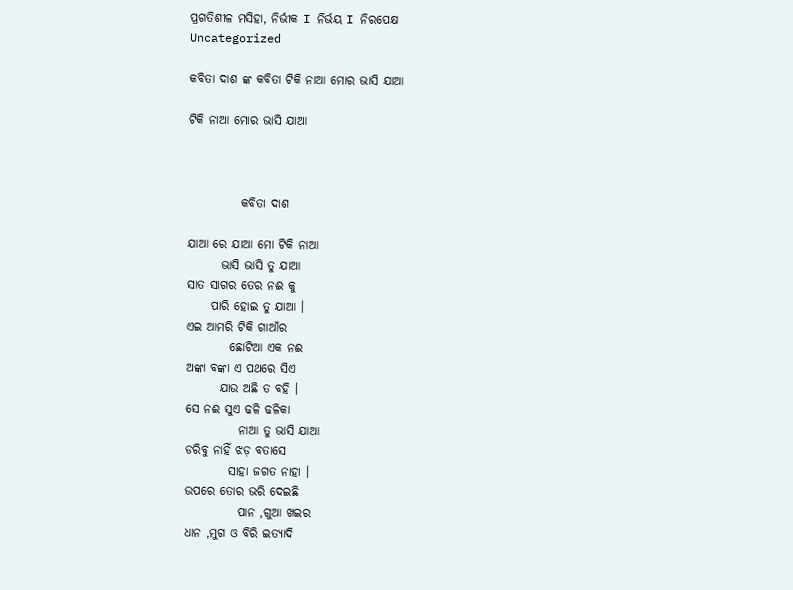ପ୍ରଗତିଶୀଳ ମସିହା, ନିର୍ଭୀକ I ନିର୍ଭୟ I ନିରପେକ୍ଷ
Uncategorized

କବିତା ଦାଶ ଙ୍କ କବିତା ଟିକି ନାଆ ମୋର ଭାସି ଯାଆ

ଟିକି ନାଆ ମୋର ଭାସି ଯାଆ



           କବିତା ଦାଶ

ଯାଆ ରେ ଯାଆ ମୋ ଟିକି ନାଆ
       ଭାସି ଭାସି ତୁ ଯାଆ
ସାତ ସାଗର ତେର ନଈ କୁ
     ପାରି ହୋଇ ତୁ ଯାଆ ।
ଏଇ ଆମରି ଟିକି ଗାଆଁର
         ଛୋଟିଆ ଏକ ନଈ
ଅଙ୍କା ବଙ୍କା ଏ ପଥରେ ସିଏ
       ଯାଉ ଅଛି ତ ବହି ।
ସେ ନଈ ସୁଏ ଢଳି ଢଳିକା
           ନାଆ ତୁ ଭାସି ଯାଆ
ଡରିବୁ ନାହିଁ ଝଡ଼ ବତାସେ
         ସାହା ଜଗତ ନାହା ।
ଉପରେ ତୋର ଭରି ଦେଇଛି
           ପାନ ,ଗୁଆ ଖଇର
ଧାନ ,ମୁଗ ଓ ବିରି ଇତ୍ୟାଦି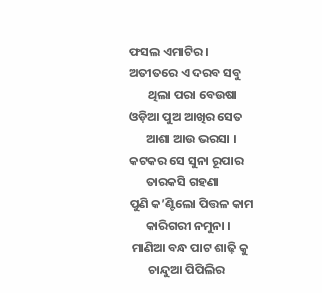ଫସଲ ଏମାଟିର।
ଅତୀତରେ ଏ ଦରବ ସବୁ
       ଥିଲା ପରା ବେଉଷା
ଓଡ଼ିଆ ପୁଅ ଆଖିର ସେତ
      ଆଶା ଆଉ ଭରସା ।
କଟକର ସେ ସୁନା ରୂପାର
      ତାରକସି ଗହଣା
ପୁଣି କ’ଣ୍ଟିଲୋ ପିତ୍ତଳ କାମ
      କାରିଗରୀ ନମୁନା ।
 ମାଣିଆ ବନ୍ଧ ପାଟ ଶାଢ଼ି କୁ
       ଚାନ୍ଦୁଆ ପିପିଲିର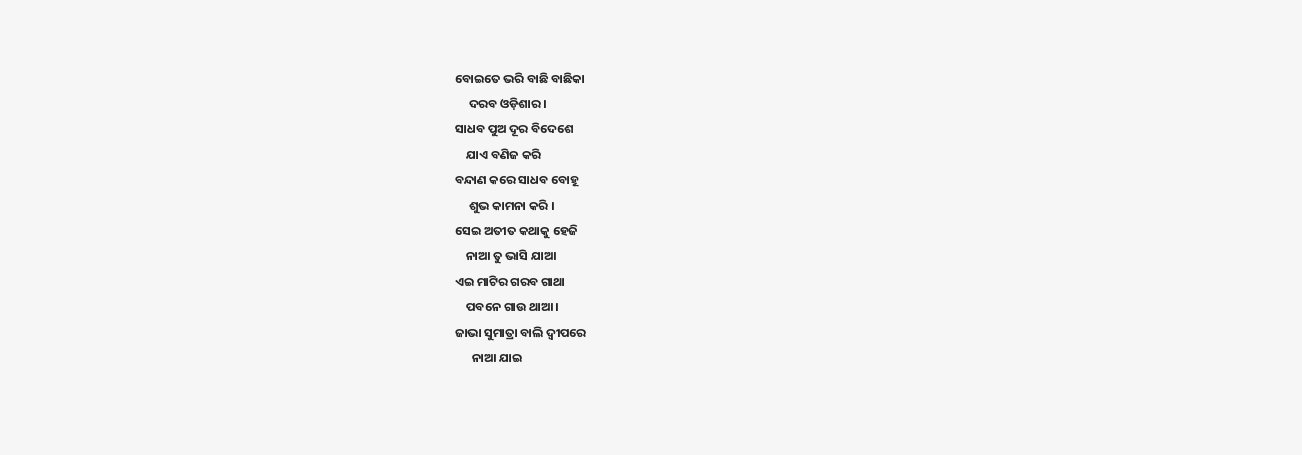ବୋଇତେ ଭରି ବାଛି ବାଛିକା
     ଦରବ ଓଡ଼ିଶାର ।
ସାଧବ ପୁଅ ଦୂର ବିଦେଶେ
    ଯାଏ ବଣିଜ କରି
ବନ୍ଦାଣ କରେ ସାଧବ ବୋହୂ
     ଶୁଭ କାମନା କରି ।
ସେଇ ଅତୀତ କଥାକୁ ହେଜି
    ନାଆ ତୁ ଭାସି ଯାଆ
ଏଇ ମାଟିର ଗରବ ଗାଥା
    ପବନେ ଗାଉ ଥାଆ ।
ଜାଭା ସୁମାତ୍ରା ବାଲି ଦ୍ଵୀପରେ
      ନାଆ ଯାଇ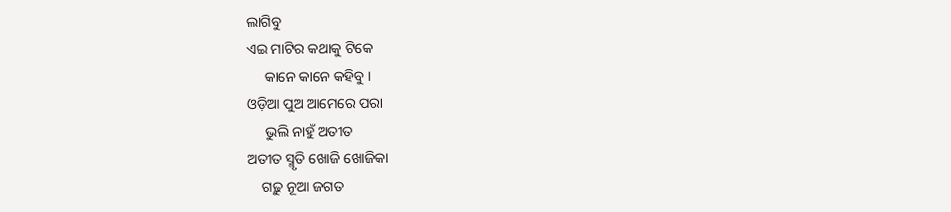ଲାଗିବୁ
ଏଇ ମାଟିର କଥାକୁ ଟିକେ
     କାନେ କାନେ କହିବୁ ।
ଓଡ଼ିଆ ପୁଅ ଆମେରେ ପରା
     ଭୁଲି ନାହୁଁ ଅତୀତ
ଅତୀତ ସ୍ମୃତି ଖୋଜି ଖୋଜିକା
    ଗଢ଼ୁ ନୂଆ ଜଗତ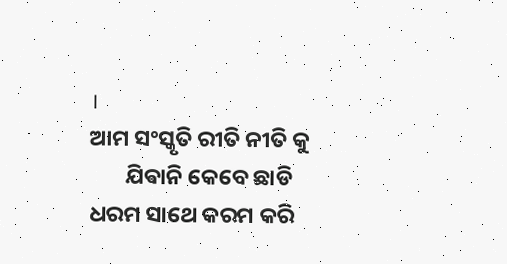।
ଆମ ସଂସ୍କୃତି ରୀତି ନୀତି କୁ
       ଯିଵାନି କେବେ ଛାଡି
ଧରମ ସାଥେ କରମ କରି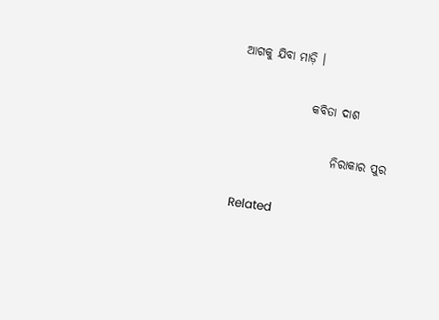ଆଗକୁ ଯିବା ମାଡ଼ି ।

               କବିତା ଦାଶ

                    ନିରାକାର ପୁର

Related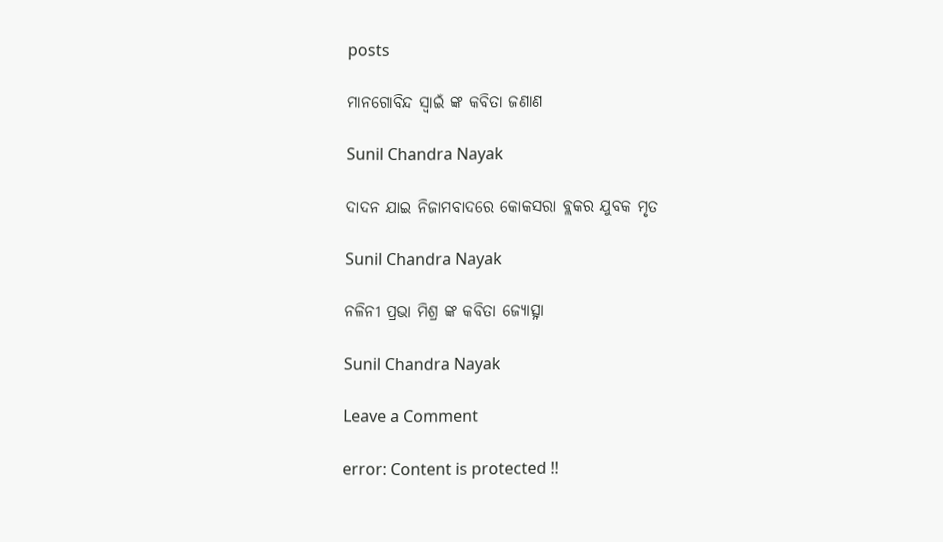posts

ମାନଗୋବିନ୍ଦ ସ୍ବାଇଁ ଙ୍କ କବିତା ଜଣାଣ

Sunil Chandra Nayak

ଦାଦନ ଯାଇ ନିଜାମବାଦରେ କୋକସରା ବ୍ଲକର ଯୁବକ ମୃତ

Sunil Chandra Nayak

ନଳିନୀ ପ୍ରଭା ମିଶ୍ର ଙ୍କ କବିତା ଜ୍ୟୋତ୍ସ୍ନା

Sunil Chandra Nayak

Leave a Comment

error: Content is protected !!